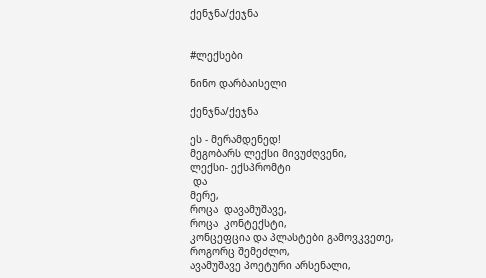ქენჯნა/ქეჯნა


#ლექსები

ნინო დარბაისელი

ქენჯნა/ქეჯნა

ეს - მერამდენედ!
მეგობარს ლექსი მივუძღვენი,
ლექსი- ექსპრომტი
 და
მერე,
როცა  დავამუშავე,
როცა  კონტექსტი,
კონცეფცია და პლასტები გამოვკვეთე,
როგორც შემეძლო,
ავამუშავე პოეტური არსენალი,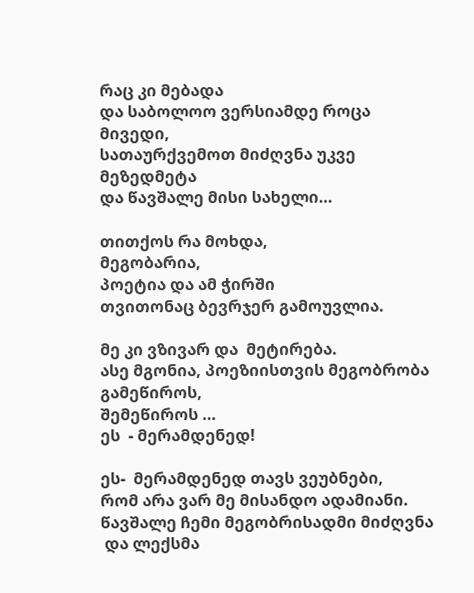რაც კი მებადა
და საბოლოო ვერსიამდე როცა
მივედი,
სათაურქვემოთ მიძღვნა უკვე მეზედმეტა
და წავშალე მისი სახელი…

თითქოს რა მოხდა,
მეგობარია,
პოეტია და ამ ჭირში
თვითონაც ბევრჯერ გამოუვლია.

მე კი ვზივარ და  მეტირება.
ასე მგონია, პოეზიისთვის მეგობრობა გამეწიროს,
შემეწიროს …
ეს  - მერამდენედ!

ეს-  მერამდენედ თავს ვეუბნები,
რომ არა ვარ მე მისანდო ადამიანი.
წავშალე ჩემი მეგობრისადმი მიძღვნა
 და ლექსმა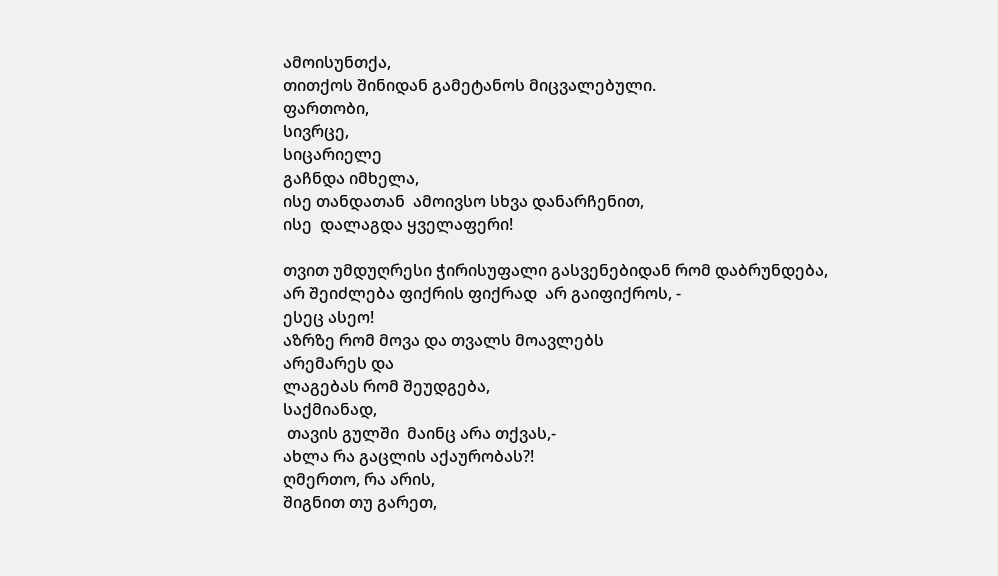ამოისუნთქა,
თითქოს შინიდან გამეტანოს მიცვალებული.
ფართობი,
სივრცე,
სიცარიელე
გაჩნდა იმხელა,
ისე თანდათან  ამოივსო სხვა დანარჩენით,
ისე  დალაგდა ყველაფერი!

თვით უმდუღრესი ჭირისუფალი გასვენებიდან რომ დაბრუნდება,
არ შეიძლება ფიქრის ფიქრად  არ გაიფიქროს, -
ესეც ასეო!
აზრზე რომ მოვა და თვალს მოავლებს
არემარეს და
ლაგებას რომ შეუდგება,
საქმიანად,
 თავის გულში  მაინც არა თქვას,-
ახლა რა გაცლის აქაურობას?!
ღმერთო, რა არის,
შიგნით თუ გარეთ,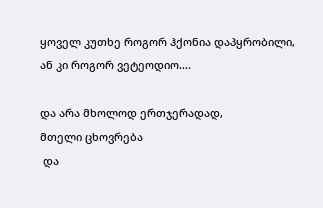ყოველ კუთხე როგორ ჰქონია დაპყრობილი,
ან კი როგორ ვეტეოდიო….

და არა მხოლოდ ერთჯერადად,
მთელი ცხოვრება
 და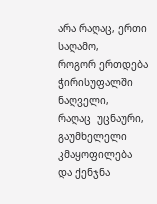არა რაღაც, ერთი საღამო,
როგორ ერთდება ჭირისუფალში
ნაღველი,
რაღაც  უცნაური,
გაუმხელელი კმაყოფილება
და ქენჯნა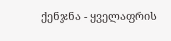ქენჯნა - ყველაფრის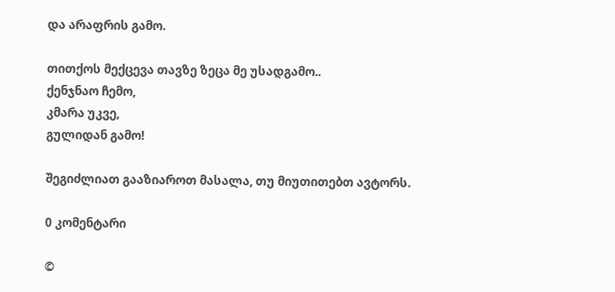და არაფრის გამო.

თითქოს მექცევა თავზე ზეცა მე უსადგამო..
ქენჯნაო ჩემო,
კმარა უკვე,
გულიდან გამო!

შეგიძლიათ გააზიაროთ მასალა, თუ მიუთითებთ ავტორს.

0 კომენტარი

©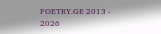POETRY.GE 2013 - 2026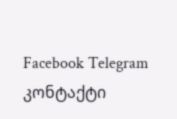Facebook Telegram კონტაქტი